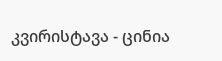კვირისტავა - ცინია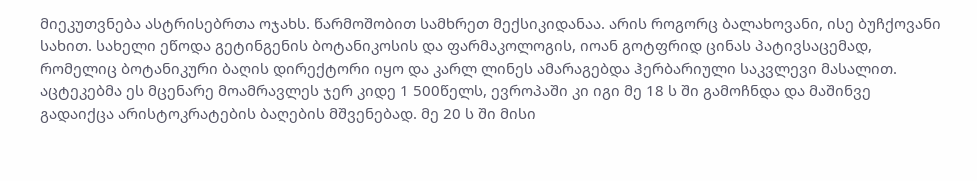მიეკუთვნება ასტრისებრთა ოჯახს. წარმოშობით სამხრეთ მექსიკიდანაა. არის როგორც ბალახოვანი, ისე ბუჩქოვანი სახით. სახელი ეწოდა გეტინგენის ბოტანიკოსის და ფარმაკოლოგის, იოან გოტფრიდ ცინას პატივსაცემად, რომელიც ბოტანიკური ბაღის დირექტორი იყო და კარლ ლინეს ამარაგებდა ჰერბარიული საკვლევი მასალით. აცტეკებმა ეს მცენარე მოამრავლეს ჯერ კიდე 1 500წელს, ევროპაში კი იგი მე 18 ს ში გამოჩნდა და მაშინვე გადაიქცა არისტოკრატების ბაღების მშვენებად. მე 20 ს ში მისი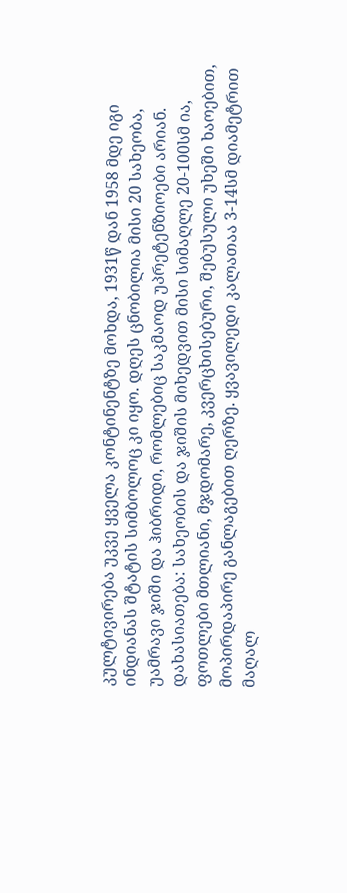კულტივირება უკვე ყველა კონტინენტზე მოხდა, 1931წ დან 1958 მდე იგი ინდიანას შტატის სიმბოლოც კი იყო. დღეს ცნობილია მისი 20 სახეობა, უამრავი ჯიში და ჰიბრიდი, რომლებიც საკმაოდ უპრეტენზიოები არიან.
დახასიათება: სახეობის და ჯიშის მიხედვით მისი სიმაღლე 20-100სმ ია, ფოთლები მთლიანი, მჯდომარე, კვერცხისებური, შებუსული უხეში ხაოებით, მოპირდაპირე განლაგებით ღერზე. ყვავილედი კალათაა 3-14სმ დიამეტრით მაღალ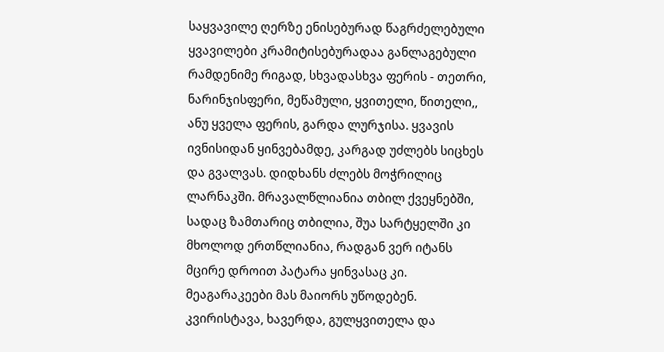საყვავილე ღერზე ენისებურად წაგრძელებული ყვავილები კრამიტისებურადაა განლაგებული რამდენიმე რიგად, სხვადასხვა ფერის - თეთრი, ნარინჯისფერი, მეწამული, ყვითელი, წითელი,, ანუ ყველა ფერის, გარდა ლურჯისა. ყვავის ივნისიდან ყინვებამდე, კარგად უძლებს სიცხეს და გვალვას. დიდხანს ძლებს მოჭრილიც ლარნაკში. მრავალწლიანია თბილ ქვეყნებში, სადაც ზამთარიც თბილია, შუა სარტყელში კი მხოლოდ ერთწლიანია, რადგან ვერ იტანს მცირე დროით პატარა ყინვასაც კი. მეაგარაკეები მას მაიორს უწოდებენ. კვირისტავა, ხავერდა, გულყვითელა და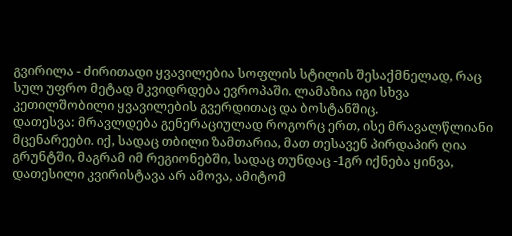გვირილა - ძირითადი ყვავილებია სოფლის სტილის შესაქმნელად, რაც სულ უფრო მეტად მკვიდრდება ევროპაში. ლამაზია იგი სხვა კეთილშობილი ყვავილების გვერდითაც და ბოსტანშიც.
დათესვა: მრავლდება გენერაციულად როგორც ერთ, ისე მრავალწლიანი მცენარეები. იქ, სადაც თბილი ზამთარია, მათ თესავენ პირდაპირ ღია გრუნტში, მაგრამ იმ რეგიონებში, სადაც თუნდაც -1გრ იქნება ყინვა, დათესილი კვირისტავა არ ამოვა, ამიტომ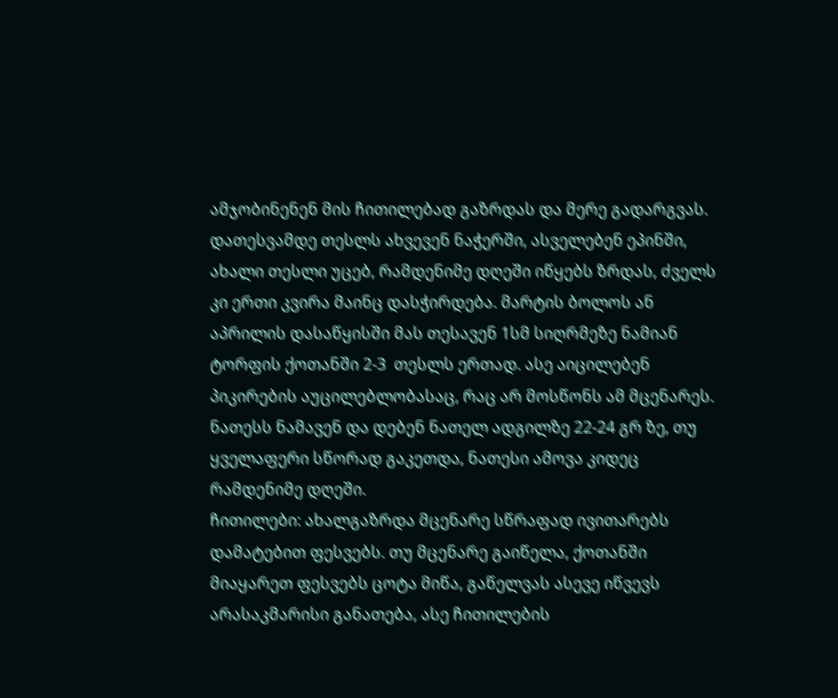ამჯობინენენ მის ჩითილებად გაზრდას და მერე გადარგვას. დათესვამდე თესლს ახვევენ ნაჭერში, ასველებენ ეპინში, ახალი თესლი უცებ, რამდენიმე დღეში იწყებს ზრდას, ძველს კი ერთი კვირა მაინც დასჭირდება. მარტის ბოლოს ან აპრილის დასაწყისში მას თესავენ 1სმ სიღრმეზე ნამიან ტორფის ქოთანში 2-3  თესლს ერთად. ასე აიცილებენ პიკირების აუცილებლობასაც, რაც არ მოსწონს ამ მცენარეს. ნათესს ნამავენ და დებენ ნათელ ადგილზე 22-24 გრ ზე, თუ ყველაფერი სწორად გაკეთდა, ნათესი ამოვა კიდეც რამდენიმე დღეში.
ჩითილები: ახალგაზრდა მცენარე სწრაფად ივითარებს დამატებით ფესვებს. თუ მცენარე გაიწელა, ქოთანში მიაყარეთ ფესვებს ცოტა მიწა, გაწელვას ასევე იწვევს არასაკმარისი განათება, ასე ჩითილების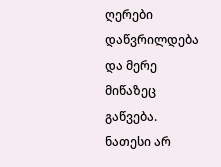ღერები დაწვრილდება და მერე მიწაზეც გაწვება. ნათესი არ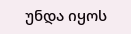უნდა იყოს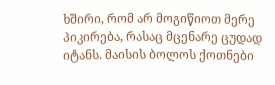ხშირი, რომ არ მოგიწიოთ მერე პიკირება, რასაც მცენარე ცუდად იტანს. მაისის ბოლოს ქოთნები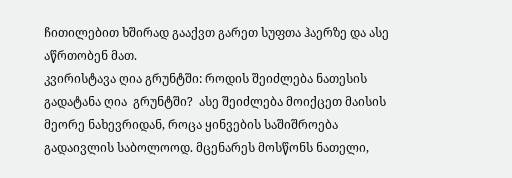ჩითილებით ხშირად გააქვთ გარეთ სუფთა ჰაერზე და ასე აწრთობენ მათ.
კვირისტავა ღია გრუნტში: როდის შეიძლება ნათესის გადატანა ღია  გრუნტში?  ასე შეიძლება მოიქცეთ მაისის მეორე ნახევრიდან, როცა ყინვების საშიშროება გადაივლის საბოლოოდ. მცენარეს მოსწონს ნათელი,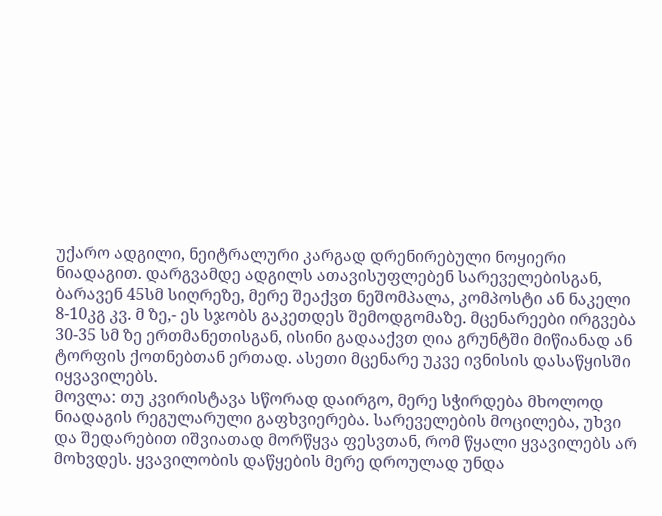უქარო ადგილი, ნეიტრალური კარგად დრენირებული ნოყიერი ნიადაგით. დარგვამდე ადგილს ათავისუფლებენ სარეველებისგან, ბარავენ 45სმ სიღრეზე, მერე შეაქვთ ნეშომპალა, კომპოსტი ან ნაკელი 8-10კგ კვ. მ ზე,- ეს სჯობს გაკეთდეს შემოდგომაზე. მცენარეები ირგვება 30-35 სმ ზე ერთმანეთისგან, ისინი გადააქვთ ღია გრუნტში მიწიანად ან ტორფის ქოთნებთან ერთად. ასეთი მცენარე უკვე ივნისის დასაწყისში იყვავილებს.
მოვლა: თუ კვირისტავა სწორად დაირგო, მერე სჭირდება მხოლოდ ნიადაგის რეგულარული გაფხვიერება. სარეველების მოცილება, უხვი და შედარებით იშვიათად მორწყვა ფესვთან, რომ წყალი ყვავილებს არ მოხვდეს. ყვავილობის დაწყების მერე დროულად უნდა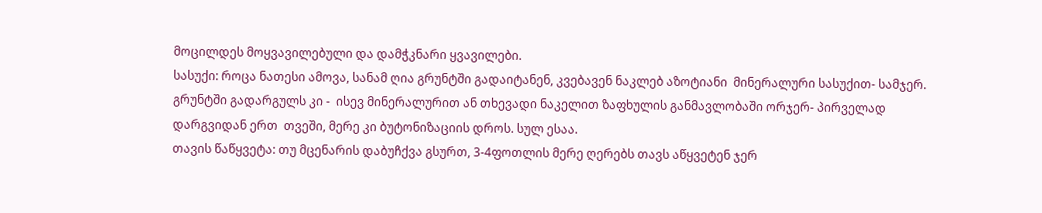მოცილდეს მოყვავილებული და დამჭკნარი ყვავილები.
სასუქი: როცა ნათესი ამოვა, სანამ ღია გრუნტში გადაიტანენ, კვებავენ ნაკლებ აზოტიანი  მინერალური სასუქით- სამჯერ. გრუნტში გადარგულს კი -  ისევ მინერალურით ან თხევადი ნაკელით ზაფხულის განმავლობაში ორჯერ- პირველად დარგვიდან ერთ  თვეში, მერე კი ბუტონიზაციის დროს. სულ ესაა.
თავის წაწყვეტა: თუ მცენარის დაბუჩქვა გსურთ, 3-4ფოთლის მერე ღერებს თავს აწყვეტენ ჯერ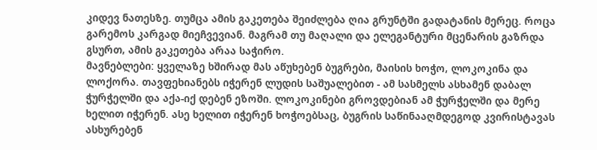კიდევ ნათესზე. თუმცა ამის გაკეთება შეიძლება ღია გრუნტში გადატანის მერეც. როცა გარემოს კარგად მიეჩვევიან. მაგრამ თუ მაღალი და ელეგანტური მცენარის გაზრდა გსურთ, ამის გაკეთება არაა საჭირო.
მავნებლები: ყველაზე ხშირად მას აწუხებენ ბუგრები, მაისის ხოჭო, ლოკოკინა და ლოქორა. თავფეხიანებს იჭერენ ლუდის საშუალებით - ამ სასმელს ასხამენ დაბალ ჭურჭელში და აქა-იქ დებენ ეზოში. ლოკოკინები გროვდებიან ამ ჭურჭელში და მერე ხელით იჭერენ. ასე ხელით იჭერენ ხოჭოებსაც, ბუგრის საწინააღმდეგოდ კვირისტავას ასხურებენ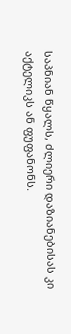საპნიან წყალს, ძლიერი დაზიანებისას კი აქტელიკს ან ფუფანონს.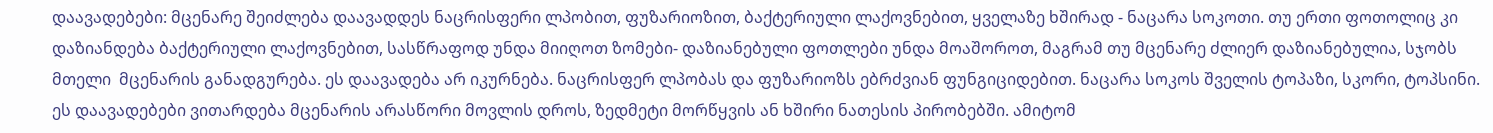დაავადებები: მცენარე შეიძლება დაავადდეს ნაცრისფერი ლპობით, ფუზარიოზით, ბაქტერიული ლაქოვნებით, ყველაზე ხშირად - ნაცარა სოკოთი. თუ ერთი ფოთოლიც კი დაზიანდება ბაქტერიული ლაქოვნებით, სასწრაფოდ უნდა მიიღოთ ზომები- დაზიანებული ფოთლები უნდა მოაშოროთ, მაგრამ თუ მცენარე ძლიერ დაზიანებულია, სჯობს მთელი  მცენარის განადგურება. ეს დაავადება არ იკურნება. ნაცრისფერ ლპობას და ფუზარიოზს ებრძვიან ფუნგიციდებით. ნაცარა სოკოს შველის ტოპაზი, სკორი, ტოპსინი. ეს დაავადებები ვითარდება მცენარის არასწორი მოვლის დროს, ზედმეტი მორწყვის ან ხშირი ნათესის პირობებში. ამიტომ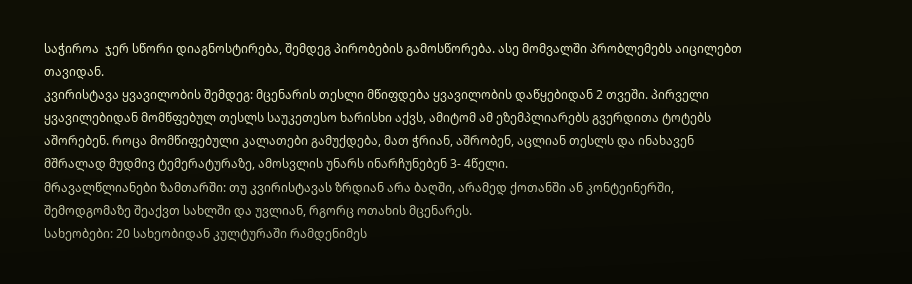საჭიროა  ჯერ სწორი დიაგნოსტირება, შემდეგ პირობების გამოსწორება. ასე მომვალში პრობლემებს აიცილებთ თავიდან.
კვირისტავა ყვავილობის შემდეგ: მცენარის თესლი მწიფდება ყვავილობის დაწყებიდან 2 თვეში. პირველი ყვავილებიდან მომწფებულ თესლს საუკეთესო ხარისხი აქვს, ამიტომ ამ ეზემპლიარებს გვერდითა ტოტებს აშორებენ. როცა მომწიფებული კალათები გამუქდება, მათ ჭრიან, აშრობენ, აცლიან თესლს და ინახავენ მშრალად მუდმივ ტემერატურაზე, ამოსვლის უნარს ინარჩუნებენ 3- 4წელი.
მრავალწლიანები ზამთარში: თუ კვირისტავას ზრდიან არა ბაღში, არამედ ქოთანში ან კონტეინერში, შემოდგომაზე შეაქვთ სახლში და უვლიან, რგორც ოთახის მცენარეს.
სახეობები: 20 სახეობიდან კულტურაში რამდენიმეს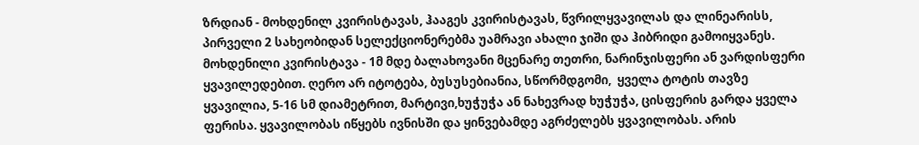ზრდიან - მოხდენილ კვირისტავას, ჰააგეს კვირისტავას, წვრილყვავილას და ლინეარისს, პირველი 2 სახეობიდან სელექციონერებმა უამრავი ახალი ჯიში და ჰიბრიდი გამოიყვანეს.
მოხდენილი კვირისტავა - 1მ მდე ბალახოვანი მცენარე თეთრი, ნარინჯისფერი ან ვარდისფერი ყვავილედებით. ღერო არ იტოტება, ბუსუსებიანია, სწორმდგომი,  ყველა ტოტის თავზე ყვავილია, 5-16 სმ დიამეტრით, მარტივი,ხუჭუჭა ან ნახევრად ხუჭუჭა, ცისფერის გარდა ყველა ფერისა. ყვავილობას იწყებს ივნისში და ყინვებამდე აგრძელებს ყვავილობას. არის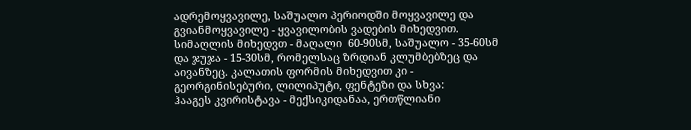ადრემოყვავილე, საშუალო პერიოდში მოყვავილე და გვიანმოყვავილე - ყვავილობის ვადების მიხედვით. სიმაღლის მიხედვთ - მაღალი  60-90სმ, საშუალო - 35-60სმ და ჯუჯა - 15-30სმ, რომელსაც ზრდიან კლუმბებზეც და აივანზეც. კალათის ფორმის მიხედვით კი - გეორგინისებური, ლილიპუტი, ფენტეზი და სხვა:
ჰააგეს კვირისტავა - მექსიკიდანაა, ერთწლიანი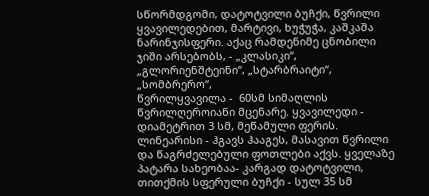სწორმდგომი, დატოტვილი ბუჩქი, წვრილი ყვავილედებით, მარტივი, ხუჭუჭა, კაშკაშა ნარინჯისფერი. აქაც რამდენიმე ცნობილი ჯიში არსებობს, - „კლასიკი“, „გლორიენშტეინი“, „სტარბრაიტი“, „სომბრერო“,
წვრილყვავილა -  60სმ სიმაღლის წვრილღეროიანი მცენარე. ყვავილედი -  დიამეტრით 3 სმ, მეწამული ფერის.
ლინეარისი - ჰგავს ჰააგეს, მასავით წვრილი და წაგრძელებული ფოთლები აქვს. ყველაზე პატარა სახეობაა- კარგად დატოტვილი, თითქმის სფერული ბუჩქი - სულ 35 სმ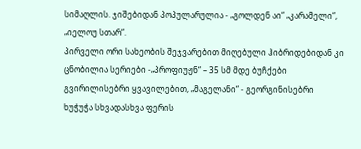სიმაღლის. ჯიშებიდან პოპულარულია - „გოლდენ აი“ „კარამელი“, „იელოუ სთარ“.
პირველი ორი სახეობის შეჯვარებით მიღებული ჰიბრიდებიდან კი ცნობილია სერიები -„პროფიუჟნ“ – 35 სმ მდე ბუჩქები გვირილისებრი ყვავილებით, „მაგელანი“ - გეორგინისებრი ხუჭუჭა სხვადასხვა ფერის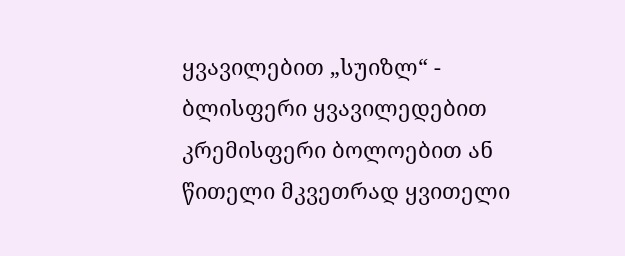ყვავილებით „სუიზლ“ - ბლისფერი ყვავილედებით კრემისფერი ბოლოებით ან წითელი მკვეთრად ყვითელი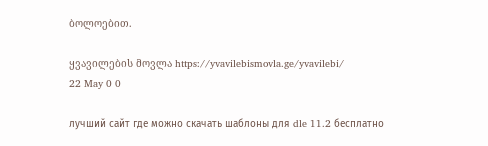ბოლოებით.

ყვავილების მოვლა https://yvavilebismovla.ge/yvavilebi/
22 May 0 0

лучший сайт где можно скачать шаблоны для dle 11.2 бесплатно